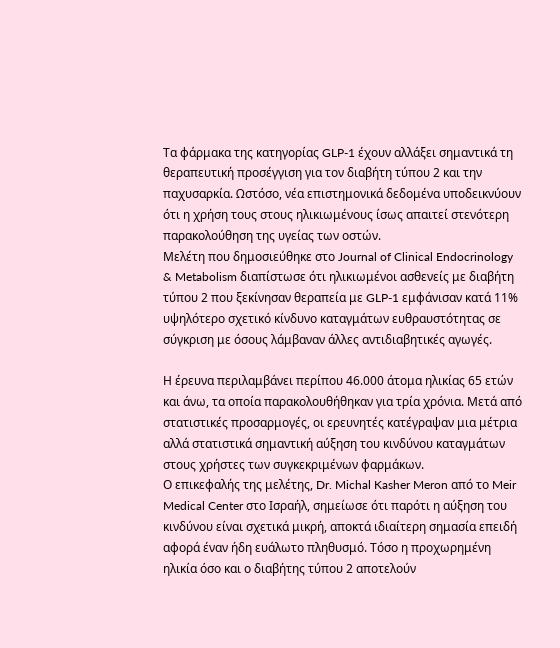Τα φάρμακα της κατηγορίας GLP-1 έχουν αλλάξει σημαντικά τη θεραπευτική προσέγγιση για τον διαβήτη τύπου 2 και την παχυσαρκία. Ωστόσο, νέα επιστημονικά δεδομένα υποδεικνύουν ότι η χρήση τους στους ηλικιωμένους ίσως απαιτεί στενότερη παρακολούθηση της υγείας των οστών.
Μελέτη που δημοσιεύθηκε στο Journal of Clinical Endocrinology & Metabolism διαπίστωσε ότι ηλικιωμένοι ασθενείς με διαβήτη τύπου 2 που ξεκίνησαν θεραπεία με GLP-1 εμφάνισαν κατά 11% υψηλότερο σχετικό κίνδυνο καταγμάτων ευθραυστότητας σε σύγκριση με όσους λάμβαναν άλλες αντιδιαβητικές αγωγές.

Η έρευνα περιλαμβάνει περίπου 46.000 άτομα ηλικίας 65 ετών και άνω, τα οποία παρακολουθήθηκαν για τρία χρόνια. Μετά από στατιστικές προσαρμογές, οι ερευνητές κατέγραψαν μια μέτρια αλλά στατιστικά σημαντική αύξηση του κινδύνου καταγμάτων στους χρήστες των συγκεκριμένων φαρμάκων.
Ο επικεφαλής της μελέτης, Dr. Michal Kasher Meron από το Meir Medical Center στο Ισραήλ, σημείωσε ότι παρότι η αύξηση του κινδύνου είναι σχετικά μικρή, αποκτά ιδιαίτερη σημασία επειδή αφορά έναν ήδη ευάλωτο πληθυσμό. Τόσο η προχωρημένη ηλικία όσο και ο διαβήτης τύπου 2 αποτελούν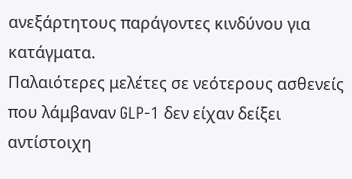ανεξάρτητους παράγοντες κινδύνου για κατάγματα.
Παλαιότερες μελέτες σε νεότερους ασθενείς που λάμβαναν GLP-1 δεν είχαν δείξει αντίστοιχη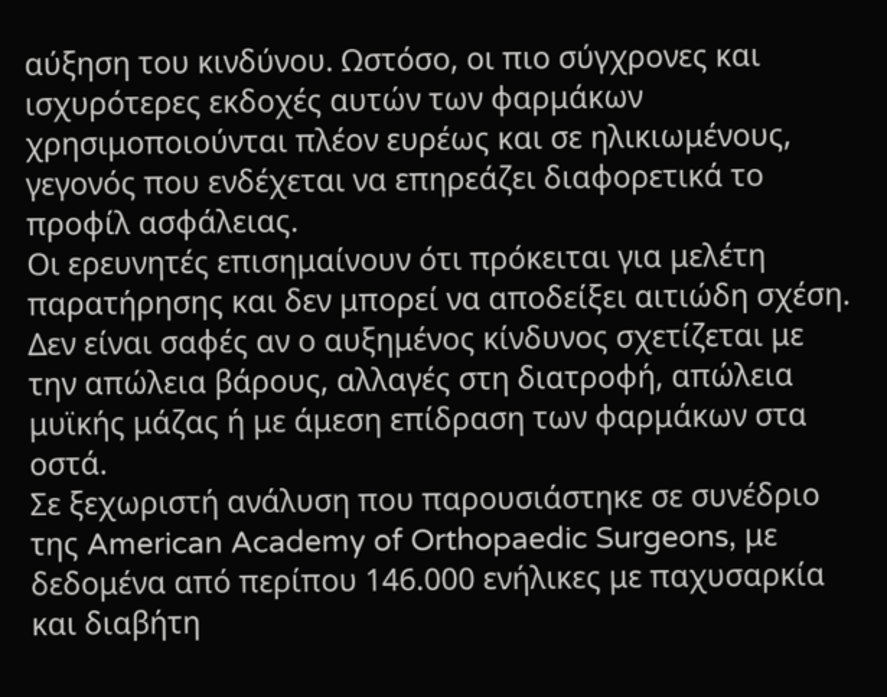αύξηση του κινδύνου. Ωστόσο, οι πιο σύγχρονες και ισχυρότερες εκδοχές αυτών των φαρμάκων χρησιμοποιούνται πλέον ευρέως και σε ηλικιωμένους, γεγονός που ενδέχεται να επηρεάζει διαφορετικά το προφίλ ασφάλειας.
Οι ερευνητές επισημαίνουν ότι πρόκειται για μελέτη παρατήρησης και δεν μπορεί να αποδείξει αιτιώδη σχέση. Δεν είναι σαφές αν ο αυξημένος κίνδυνος σχετίζεται με την απώλεια βάρους, αλλαγές στη διατροφή, απώλεια μυϊκής μάζας ή με άμεση επίδραση των φαρμάκων στα οστά.
Σε ξεχωριστή ανάλυση που παρουσιάστηκε σε συνέδριο της American Academy of Orthopaedic Surgeons, με δεδομένα από περίπου 146.000 ενήλικες με παχυσαρκία και διαβήτη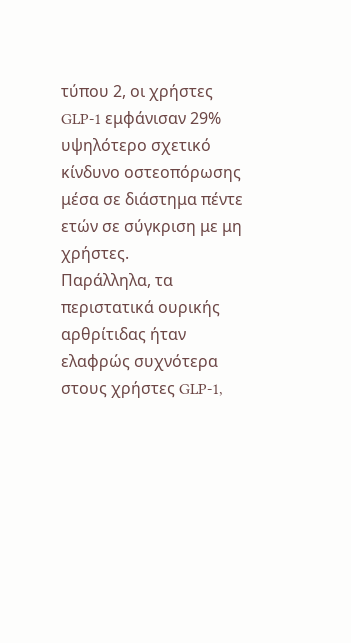τύπου 2, οι χρήστες GLP-1 εμφάνισαν 29% υψηλότερο σχετικό κίνδυνο οστεοπόρωσης μέσα σε διάστημα πέντε ετών σε σύγκριση με μη χρήστες.
Παράλληλα, τα περιστατικά ουρικής αρθρίτιδας ήταν ελαφρώς συχνότερα στους χρήστες GLP-1,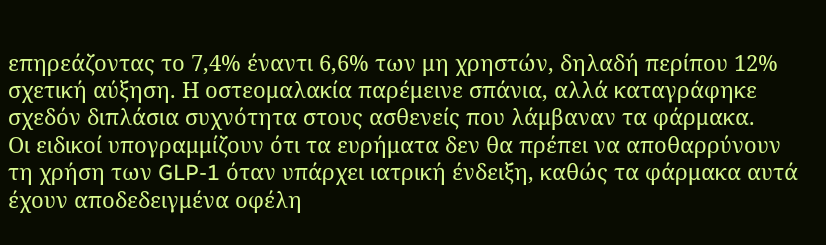επηρεάζοντας το 7,4% έναντι 6,6% των μη χρηστών, δηλαδή περίπου 12% σχετική αύξηση. Η οστεομαλακία παρέμεινε σπάνια, αλλά καταγράφηκε σχεδόν διπλάσια συχνότητα στους ασθενείς που λάμβαναν τα φάρμακα.
Οι ειδικοί υπογραμμίζουν ότι τα ευρήματα δεν θα πρέπει να αποθαρρύνουν τη χρήση των GLP-1 όταν υπάρχει ιατρική ένδειξη, καθώς τα φάρμακα αυτά έχουν αποδεδειγμένα οφέλη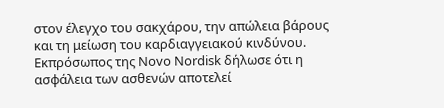στον έλεγχο του σακχάρου, την απώλεια βάρους και τη μείωση του καρδιαγγειακού κινδύνου.
Εκπρόσωπος της Novo Nordisk δήλωσε ότι η ασφάλεια των ασθενών αποτελεί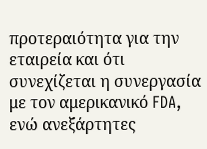προτεραιότητα για την εταιρεία και ότι συνεχίζεται η συνεργασία με τον αμερικανικό FDA, ενώ ανεξάρτητες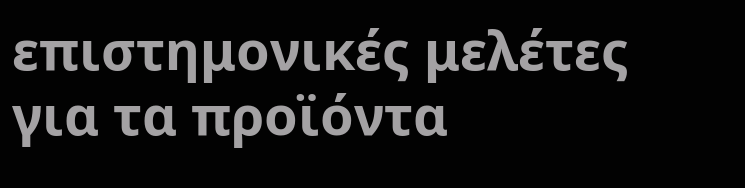επιστημονικές μελέτες για τα προϊόντα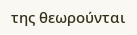της θεωρούνται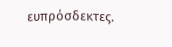ευπρόσδεκτες.